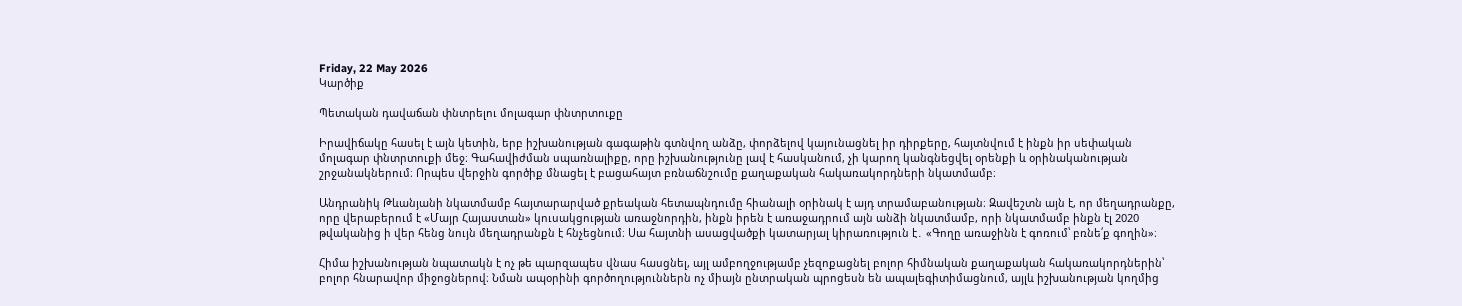Friday, 22 May 2026
Կարծիք

Պետական դավաճան փնտրելու մոլագար փնտրտուքը

Իրավիճակը հասել է այն կետին, երբ իշխանության գագաթին գտնվող անձը, փորձելով կայունացնել իր դիրքերը, հայտնվում է ինքն իր սեփական մոլագար փնտրտուքի մեջ։ Գահավիժման սպառնալիքը, որը իշխանությունը լավ է հասկանում, չի կարող կանգնեցվել օրենքի և օրինականության շրջանակներում։ Որպես վերջին գործիք մնացել է բացահայտ բռնաճնշումը քաղաքական հակառակորդների նկատմամբ։

Անդրանիկ Թևանյանի նկատմամբ հայտարարված քրեական հետապնդումը հիանալի օրինակ է այդ տրամաբանության։ Զավեշտն այն է, որ մեղադրանքը, որը վերաբերում է «Մայր Հայաստան» կուսակցության առաջնորդին, ինքն իրեն է առաջադրում այն անձի նկատմամբ, որի նկատմամբ ինքն էլ 2020 թվականից ի վեր հենց նույն մեղադրանքն է հնչեցնում։ Սա հայտնի ասացվածքի կատարյալ կիրառություն է․ «Գողը առաջինն է գոռում՝ բռնե՛ք գողին»։

Հիմա իշխանության նպատակն է ոչ թե պարզապես վնաս հասցնել, այլ ամբողջությամբ չեզոքացնել բոլոր հիմնական քաղաքական հակառակորդներին՝ բոլոր հնարավոր միջոցներով։ Նման ապօրինի գործողություններն ոչ միայն ընտրական պրոցեսն են ապալեգիտիմացնում, այլև իշխանության կողմից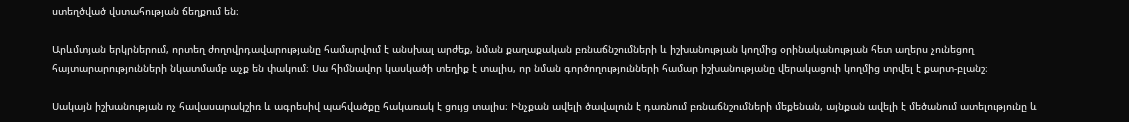ստեղծված վստահության ճեղքում են։

Արևմտյան երկրներում, որտեղ ժողովրդավարությանը համարվում է անսխալ արժեք, նման քաղաքական բռնաճնշումների և իշխանության կողմից օրինականության հետ աղերս չունեցող հայտարարությունների նկատմամբ աչք են փակում։ Սա հիմնավոր կասկածի տեղիք է տալիս, որ նման գործողությունների համար իշխանությանը վերակացուի կողմից տրվել է քարտ-բլանշ։

Սակայն իշխանության ոչ հավասարակշիռ և ագրեսիվ պահվածքը հակառակ է ցույց տալիս։ Ինչքան ավելի ծավալուն է դառնում բռնաճնշումների մեքենան, այնքան ավելի է մեծանում ատելությունը և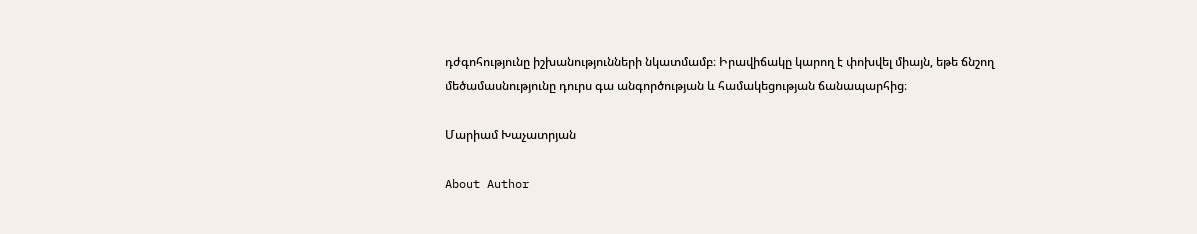դժգոհությունը իշխանությունների նկատմամբ։ Իրավիճակը կարող է փոխվել միայն, եթե ճնշող մեծամասնությունը դուրս գա անգործության և համակեցության ճանապարհից։

Մարիամ Խաչատրյան

About Author